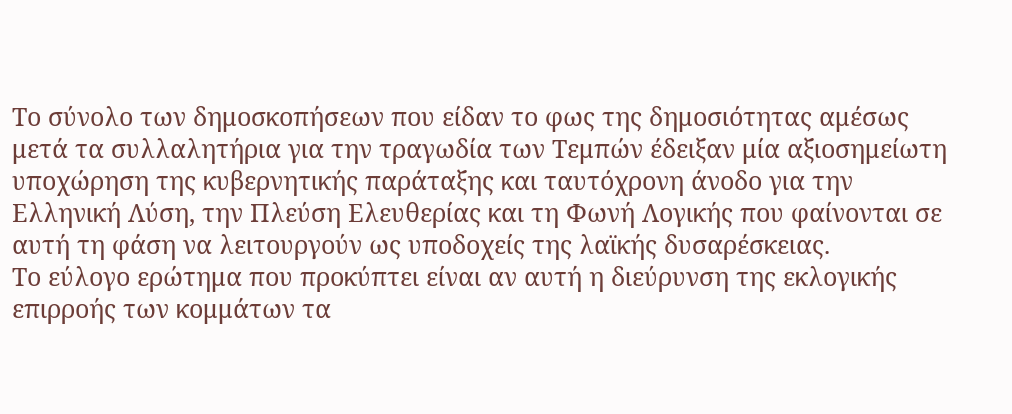Το σύνολο των δημοσκοπήσεων που είδαν το φως της δημοσιότητας αμέσως μετά τα συλλαλητήρια για την τραγωδία των Τεμπών έδειξαν μία αξιοσημείωτη υποχώρηση της κυβερνητικής παράταξης και ταυτόχρονη άνοδο για την Ελληνική Λύση, την Πλεύση Ελευθερίας και τη Φωνή Λογικής που φαίνονται σε αυτή τη φάση να λειτουργούν ως υποδοχείς της λαϊκής δυσαρέσκειας.
Το εύλογο ερώτημα που προκύπτει είναι αν αυτή η διεύρυνση της εκλογικής επιρροής των κομμάτων τα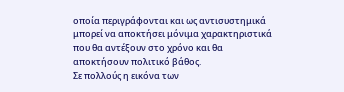οποία περιγράφονται και ως αντισυστημικά μπορεί να αποκτήσει μόνιμα χαρακτηριστικά που θα αντέξουν στο χρόνο και θα αποκτήσουν πολιτικό βάθος.
Σε πολλούς η εικόνα των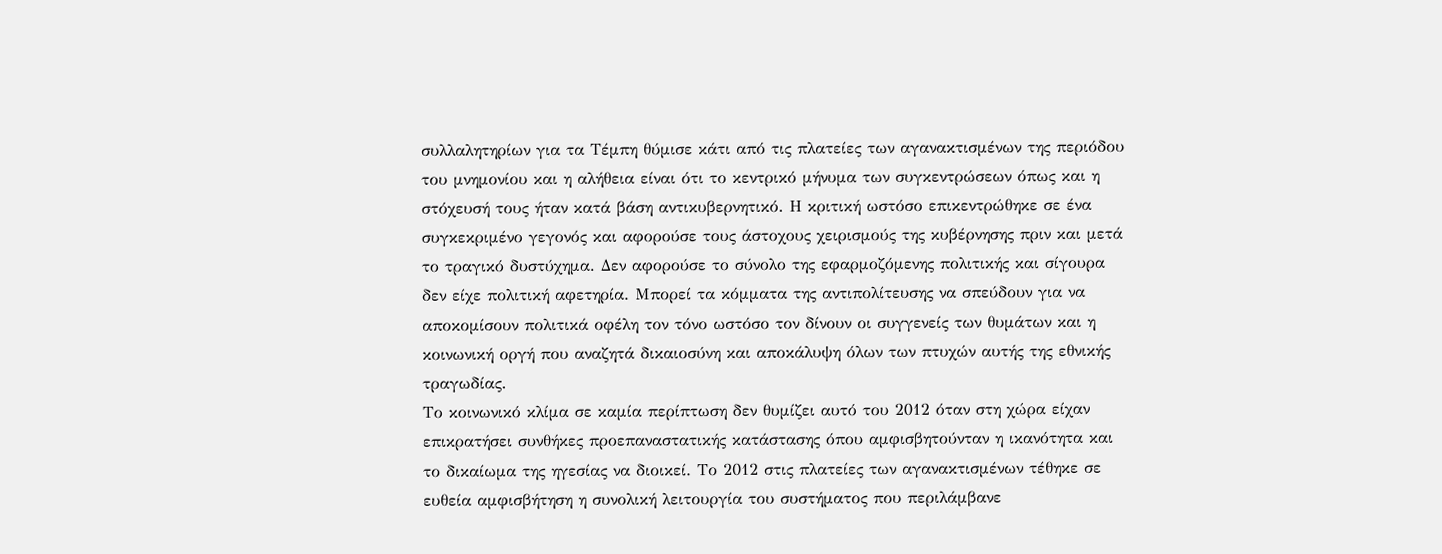συλλαλητηρίων για τα Τέμπη θύμισε κάτι από τις πλατείες των αγανακτισμένων της περιόδου του μνημονίου και η αλήθεια είναι ότι το κεντρικό μήνυμα των συγκεντρώσεων όπως και η στόχευσή τους ήταν κατά βάση αντικυβερνητικό. Η κριτική ωστόσο επικεντρώθηκε σε ένα συγκεκριμένο γεγονός και αφορούσε τους άστοχους χειρισμούς της κυβέρνησης πριν και μετά το τραγικό δυστύχημα. Δεν αφορούσε το σύνολο της εφαρμοζόμενης πολιτικής και σίγουρα δεν είχε πολιτική αφετηρία. Μπορεί τα κόμματα της αντιπολίτευσης να σπεύδουν για να αποκομίσουν πολιτικά οφέλη τον τόνο ωστόσο τον δίνουν οι συγγενείς των θυμάτων και η κοινωνική οργή που αναζητά δικαιοσύνη και αποκάλυψη όλων των πτυχών αυτής της εθνικής τραγωδίας.
Το κοινωνικό κλίμα σε καμία περίπτωση δεν θυμίζει αυτό του 2012 όταν στη χώρα είχαν επικρατήσει συνθήκες προεπαναστατικής κατάστασης όπου αμφισβητούνταν η ικανότητα και το δικαίωμα της ηγεσίας να διοικεί. Το 2012 στις πλατείες των αγανακτισμένων τέθηκε σε ευθεία αμφισβήτηση η συνολική λειτουργία του συστήματος που περιλάμβανε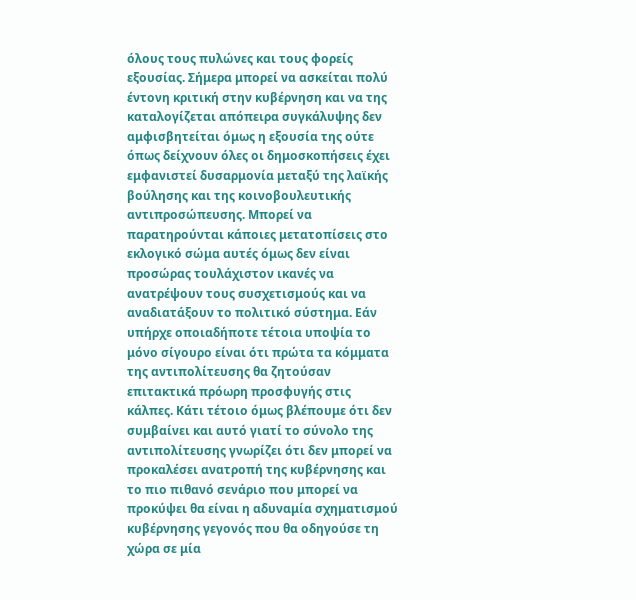όλους τους πυλώνες και τους φορείς εξουσίας. Σήμερα μπορεί να ασκείται πολύ έντονη κριτική στην κυβέρνηση και να της καταλογίζεται απόπειρα συγκάλυψης δεν αμφισβητείται όμως η εξουσία της ούτε όπως δείχνουν όλες οι δημοσκοπήσεις έχει εμφανιστεί δυσαρμονία μεταξύ της λαϊκής βούλησης και της κοινοβουλευτικής αντιπροσώπευσης. Μπορεί να παρατηρούνται κάποιες μετατοπίσεις στο εκλογικό σώμα αυτές όμως δεν είναι προσώρας τουλάχιστον ικανές να ανατρέψουν τους συσχετισμούς και να αναδιατάξουν το πολιτικό σύστημα. Εάν υπήρχε οποιαδήποτε τέτοια υποψία το μόνο σίγουρο είναι ότι πρώτα τα κόμματα της αντιπολίτευσης θα ζητούσαν επιτακτικά πρόωρη προσφυγής στις κάλπες. Κάτι τέτοιο όμως βλέπουμε ότι δεν συμβαίνει και αυτό γιατί το σύνολο της αντιπολίτευσης γνωρίζει ότι δεν μπορεί να προκαλέσει ανατροπή της κυβέρνησης και το πιο πιθανό σενάριο που μπορεί να προκύψει θα είναι η αδυναμία σχηματισμού κυβέρνησης γεγονός που θα οδηγούσε τη χώρα σε μία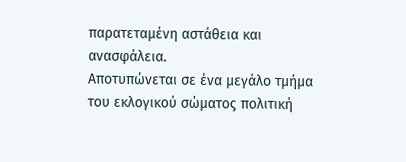παρατεταμένη αστάθεια και ανασφάλεια.
Αποτυπώνεται σε ένα μεγάλο τμήμα του εκλογικού σώματος πολιτική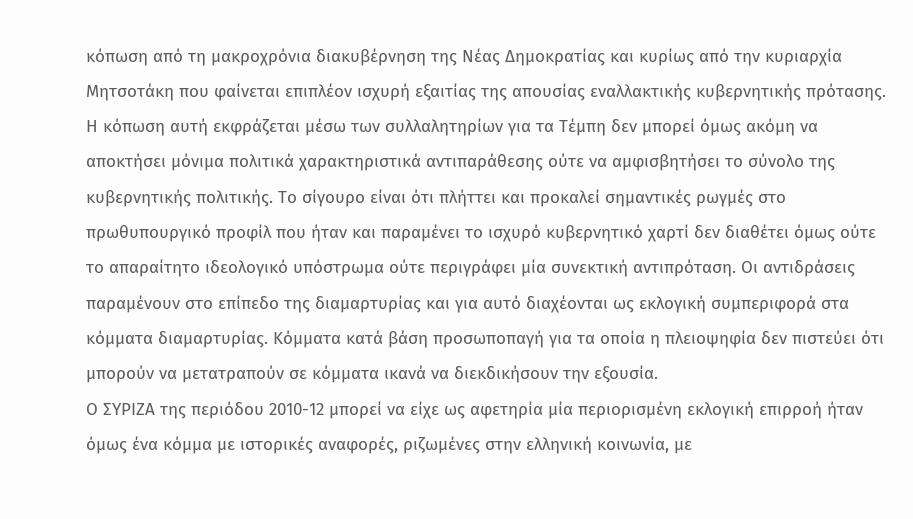κόπωση από τη μακροχρόνια διακυβέρνηση της Νέας Δημοκρατίας και κυρίως από την κυριαρχία Μητσοτάκη που φαίνεται επιπλέον ισχυρή εξαιτίας της απουσίας εναλλακτικής κυβερνητικής πρότασης. Η κόπωση αυτή εκφράζεται μέσω των συλλαλητηρίων για τα Τέμπη δεν μπορεί όμως ακόμη να αποκτήσει μόνιμα πολιτικά χαρακτηριστικά αντιπαράθεσης ούτε να αμφισβητήσει το σύνολο της κυβερνητικής πολιτικής. Το σίγουρο είναι ότι πλήττει και προκαλεί σημαντικές ρωγμές στο πρωθυπουργικό προφίλ που ήταν και παραμένει το ισχυρό κυβερνητικό χαρτί δεν διαθέτει όμως ούτε το απαραίτητο ιδεολογικό υπόστρωμα ούτε περιγράφει μία συνεκτική αντιπρόταση. Οι αντιδράσεις παραμένουν στο επίπεδο της διαμαρτυρίας και για αυτό διαχέονται ως εκλογική συμπεριφορά στα κόμματα διαμαρτυρίας. Κόμματα κατά βάση προσωποπαγή για τα οποία η πλειοψηφία δεν πιστεύει ότι μπορούν να μετατραπούν σε κόμματα ικανά να διεκδικήσουν την εξουσία.
Ο ΣΥΡΙΖΑ της περιόδου 2010-12 μπορεί να είχε ως αφετηρία μία περιορισμένη εκλογική επιρροή ήταν όμως ένα κόμμα με ιστορικές αναφορές, ριζωμένες στην ελληνική κοινωνία, με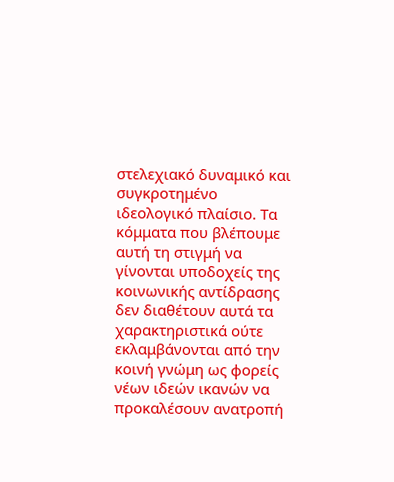στελεχιακό δυναμικό και συγκροτημένο ιδεολογικό πλαίσιο. Τα κόμματα που βλέπουμε αυτή τη στιγμή να γίνονται υποδοχείς της κοινωνικής αντίδρασης δεν διαθέτουν αυτά τα χαρακτηριστικά ούτε εκλαμβάνονται από την κοινή γνώμη ως φορείς νέων ιδεών ικανών να προκαλέσουν ανατροπή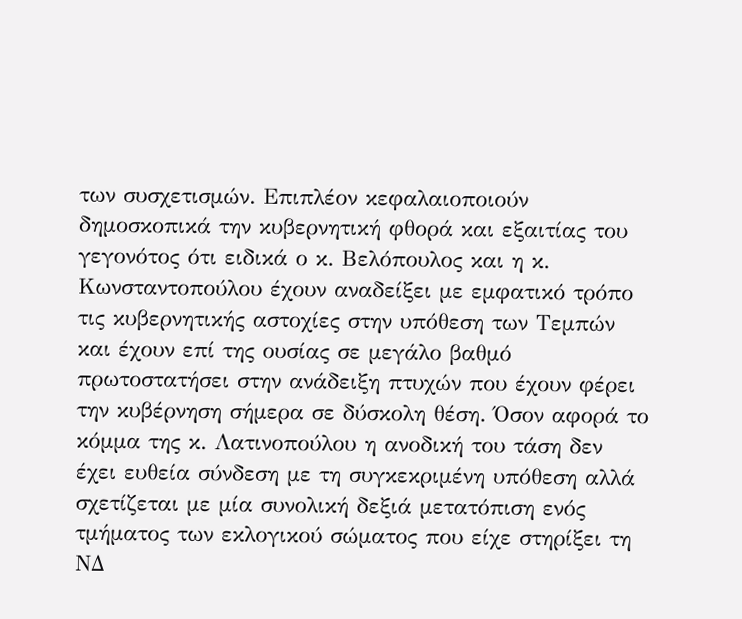των συσχετισμών. Επιπλέον κεφαλαιοποιούν δημοσκοπικά την κυβερνητική φθορά και εξαιτίας του γεγονότος ότι ειδικά ο κ. Βελόπουλος και η κ. Κωνσταντοπούλου έχουν αναδείξει με εμφατικό τρόπο τις κυβερνητικής αστοχίες στην υπόθεση των Τεμπών και έχουν επί της ουσίας σε μεγάλο βαθμό πρωτοστατήσει στην ανάδειξη πτυχών που έχουν φέρει την κυβέρνηση σήμερα σε δύσκολη θέση. Όσον αφορά το κόμμα της κ. Λατινοπούλου η ανοδική του τάση δεν έχει ευθεία σύνδεση με τη συγκεκριμένη υπόθεση αλλά σχετίζεται με μία συνολική δεξιά μετατόπιση ενός τμήματος των εκλογικού σώματος που είχε στηρίξει τη ΝΔ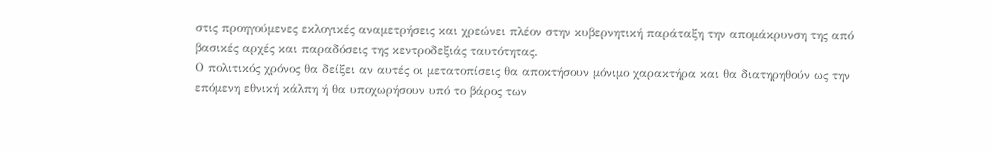στις προηγούμενες εκλογικές αναμετρήσεις και χρεώνει πλέον στην κυβερνητική παράταξη την απομάκρυνση της από βασικές αρχές και παραδόσεις της κεντροδεξιάς ταυτότητας.
Ο πολιτικός χρόνος θα δείξει αν αυτές οι μετατοπίσεις θα αποκτήσουν μόνιμο χαρακτήρα και θα διατηρηθούν ως την επόμενη εθνική κάλπη ή θα υποχωρήσουν υπό το βάρος των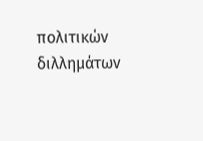πολιτικών διλλημάτων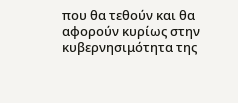που θα τεθούν και θα αφορούν κυρίως στην κυβερνησιμότητα της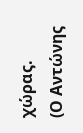χώρας.
(Ο Αντώνης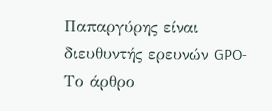Παπαργύρης είναι διευθυντής ερευνών GPO- Το άρθρο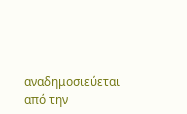αναδημοσιεύεται από την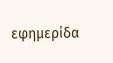εφημερίδα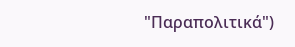"Παραπολιτικά")